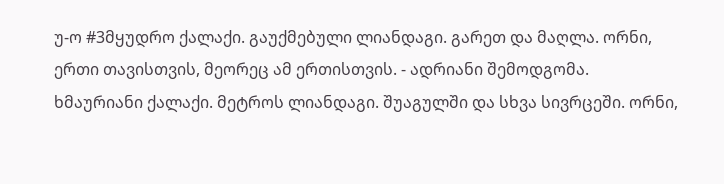უ-ო #3მყუდრო ქალაქი. გაუქმებული ლიანდაგი. გარეთ და მაღლა. ორნი, ერთი თავისთვის, მეორეც ამ ერთისთვის. - ადრიანი შემოდგომა.
ხმაურიანი ქალაქი. მეტროს ლიანდაგი. შუაგულში და სხვა სივრცეში. ორნი,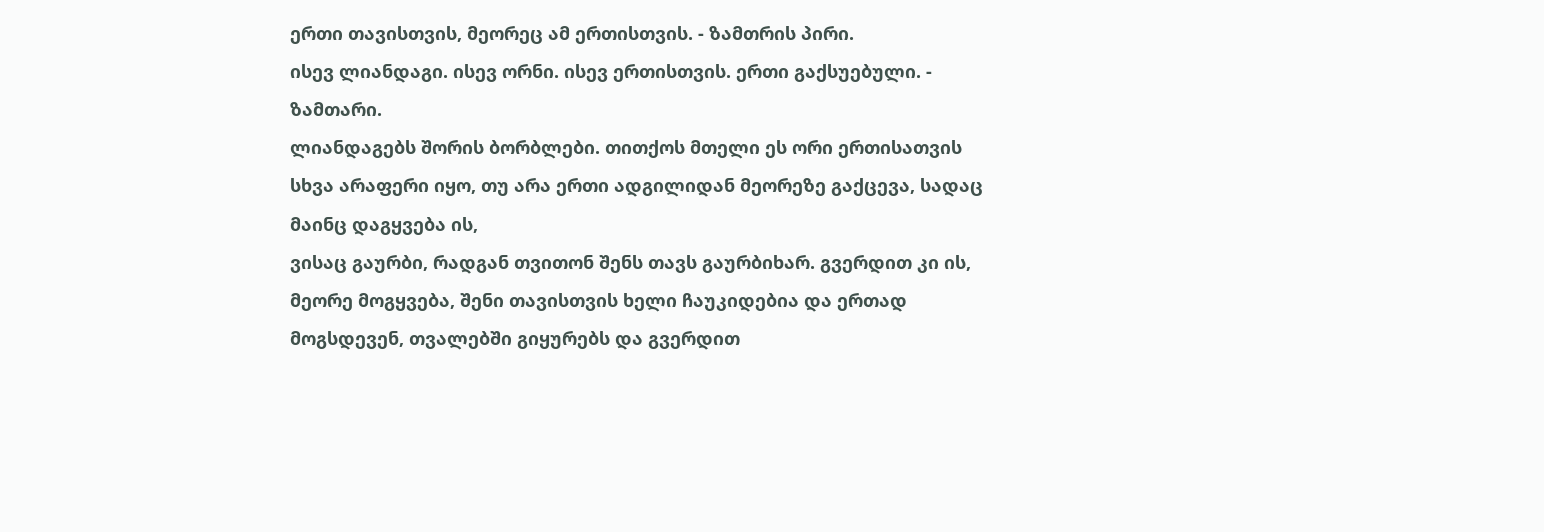ერთი თავისთვის, მეორეც ამ ერთისთვის. - ზამთრის პირი.
ისევ ლიანდაგი. ისევ ორნი. ისევ ერთისთვის. ერთი გაქსუებული. - ზამთარი.
ლიანდაგებს შორის ბორბლები. თითქოს მთელი ეს ორი ერთისათვის სხვა არაფერი იყო, თუ არა ერთი ადგილიდან მეორეზე გაქცევა, სადაც მაინც დაგყვება ის,
ვისაც გაურბი, რადგან თვითონ შენს თავს გაურბიხარ. გვერდით კი ის, მეორე მოგყვება, შენი თავისთვის ხელი ჩაუკიდებია და ერთად მოგსდევენ, თვალებში გიყურებს და გვერდით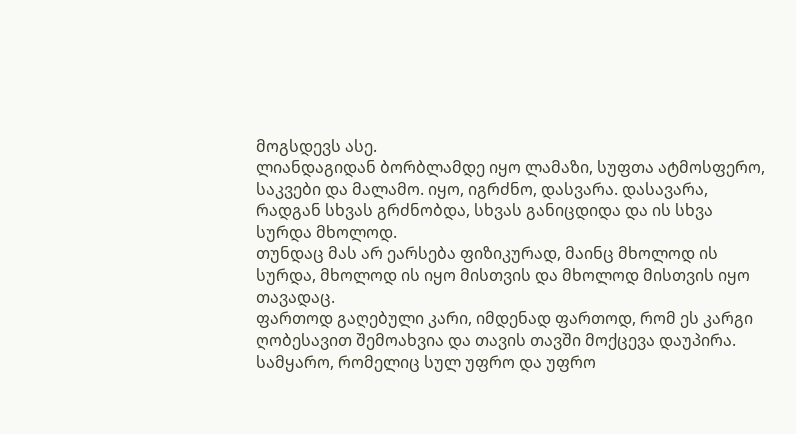მოგსდევს ასე.
ლიანდაგიდან ბორბლამდე იყო ლამაზი, სუფთა ატმოსფერო, საკვები და მალამო. იყო, იგრძნო, დასვარა. დასავარა, რადგან სხვას გრძნობდა, სხვას განიცდიდა და ის სხვა სურდა მხოლოდ.
თუნდაც მას არ ეარსება ფიზიკურად, მაინც მხოლოდ ის სურდა, მხოლოდ ის იყო მისთვის და მხოლოდ მისთვის იყო თავადაც.
ფართოდ გაღებული კარი, იმდენად ფართოდ, რომ ეს კარგი ღობესავით შემოახვია და თავის თავში მოქცევა დაუპირა.
სამყარო, რომელიც სულ უფრო და უფრო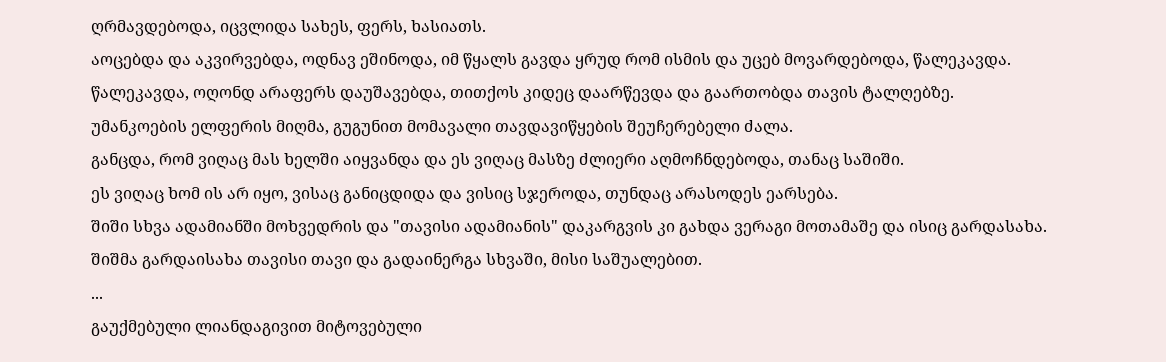ღრმავდებოდა, იცვლიდა სახეს, ფერს, ხასიათს.
აოცებდა და აკვირვებდა, ოდნავ ეშინოდა, იმ წყალს გავდა ყრუდ რომ ისმის და უცებ მოვარდებოდა, წალეკავდა.
წალეკავდა, ოღონდ არაფერს დაუშავებდა, თითქოს კიდეც დაარწევდა და გაართობდა თავის ტალღებზე.
უმანკოების ელფერის მიღმა, გუგუნით მომავალი თავდავიწყების შეუჩერებელი ძალა.
განცდა, რომ ვიღაც მას ხელში აიყვანდა და ეს ვიღაც მასზე ძლიერი აღმოჩნდებოდა, თანაც საშიში.
ეს ვიღაც ხომ ის არ იყო, ვისაც განიცდიდა და ვისიც სჯეროდა, თუნდაც არასოდეს ეარსება.
შიში სხვა ადამიანში მოხვედრის და "თავისი ადამიანის" დაკარგვის კი გახდა ვერაგი მოთამაშე და ისიც გარდასახა.
შიშმა გარდაისახა თავისი თავი და გადაინერგა სხვაში, მისი საშუალებით.
...
გაუქმებული ლიანდაგივით მიტოვებული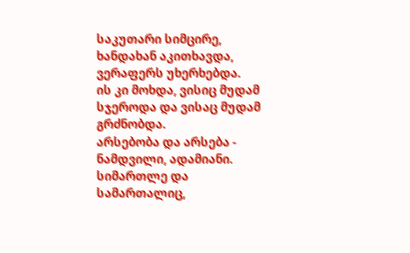საკუთარი სიმცირე, ხანდახან აკითხავდა, ვერაფერს უხერხებდა.
ის კი მოხდა, ვისიც მუდამ სჯეროდა და ვისაც მუდამ გრძნობდა.
არსებობა და არსება - ნამდვილი, ადამიანი.
სიმართლე და სამართალიც,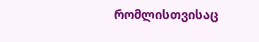რომლისთვისაც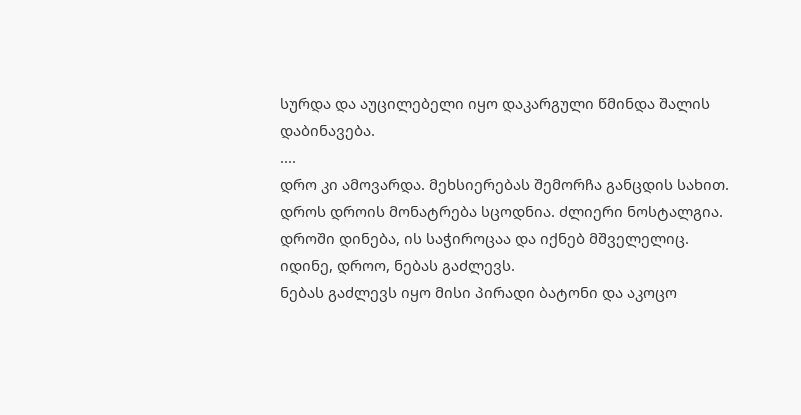სურდა და აუცილებელი იყო დაკარგული წმინდა შალის დაბინავება.
....
დრო კი ამოვარდა. მეხსიერებას შემორჩა განცდის სახით.
დროს დროის მონატრება სცოდნია. ძლიერი ნოსტალგია.
დროში დინება, ის საჭიროცაა და იქნებ მშველელიც.
იდინე, დროო, ნებას გაძლევს.
ნებას გაძლევს იყო მისი პირადი ბატონი და აკოცო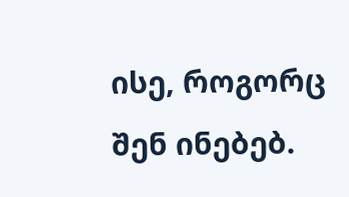ისე, როგორც შენ ინებებ.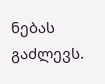ნებას გაძლევს.